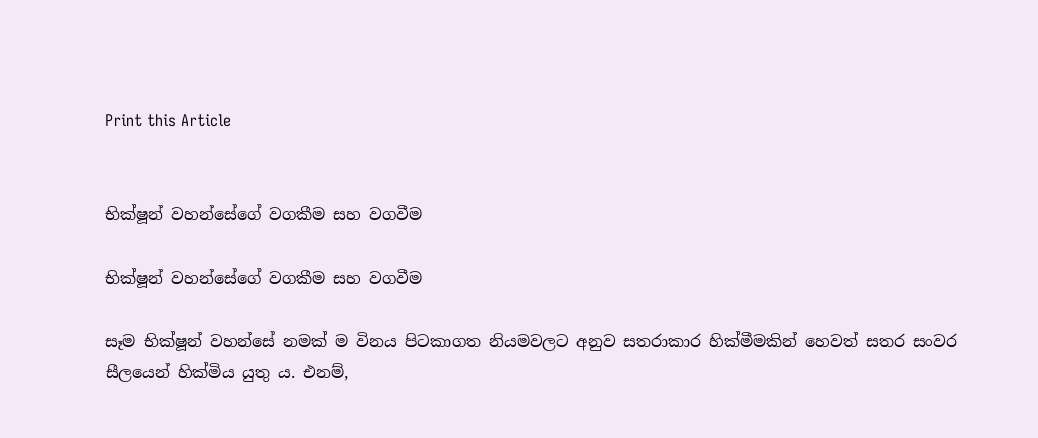Print this Article


භික්ෂූන් වහන්සේගේ වගකීම සහ වගවීම

භික්ෂූන් වහන්සේගේ වගකීම සහ වගවීම

සෑම භික්ෂූන් වහන්සේ නමක් ම විනය පිටකාගත නියමවලට අනුව සතරාකාර හික්මීමකින් හෙවත් සතර සංවර සීලයෙන් හික්මිය යුතු ය. එනම්,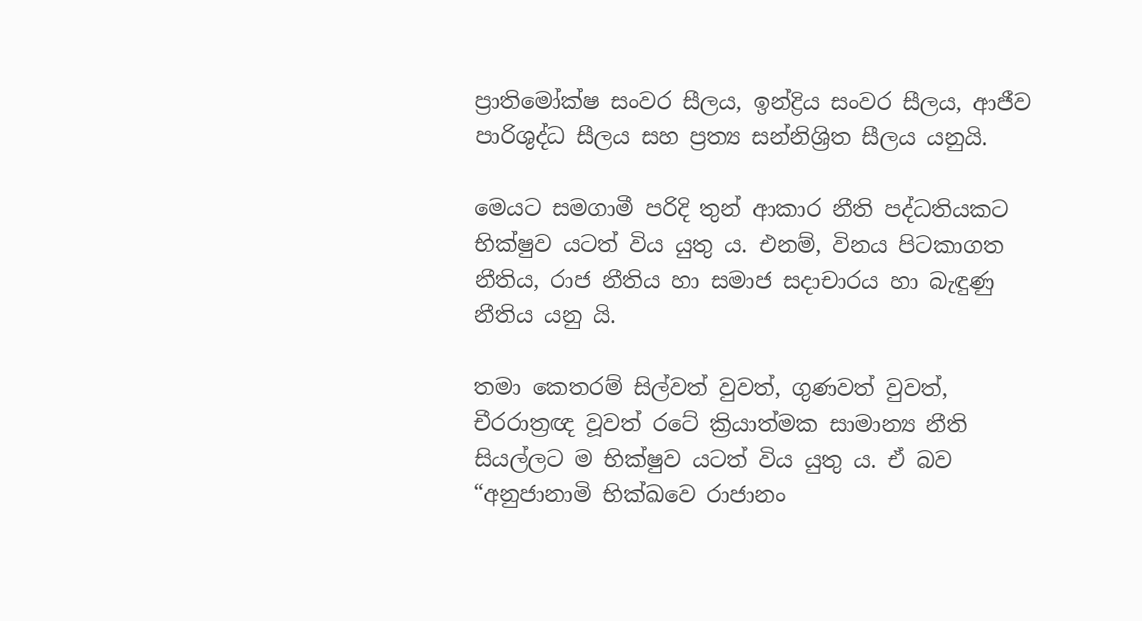ප්‍රාතිමෝක්ෂ සංවර සීලය, ඉන්ද්‍රිය සංවර සීලය, ආජීව පාරිශුද්ධ සීලය සහ ප්‍රත්‍ය සන්නිශ්‍රිත සීලය යනුයි.

මෙයට සමගාමී පරිදි තුන් ආකාර නීති පද්ධතියකට භික්ෂුව යටත් විය යුතු ය. එනම්, විනය පිටකාගත නීතිය, රාජ නීතිය හා සමාජ සදාචාරය හා බැඳුණු නීතිය යනු යි.

තමා කෙතරම් සිල්වත් වුවත්, ගුණවත් වුවත්, චීරරාත්‍රඥ වූවත් රටේ ක්‍රියාත්මක සාමාන්‍ය නීති සියල්ලට ම භික්ෂුව යටත් විය යුතු ය. ඒ බව “අනුජානාමි භික්ඛවෙ රාජානං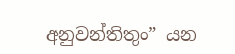අනුවන්තිතුං” යන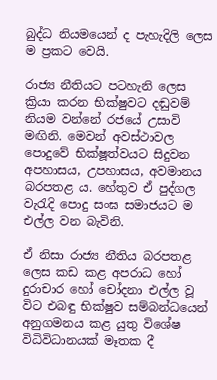බුද්ධ නියමයෙන් ද පැහැදිලි ලෙස ම ප්‍රකට වෙයි.

රාජ්‍ය නීතියට පටහැනි ලෙස ක්‍රියා කරන භික්ෂුවට දඬුවම් නියම වන්නේ රජයේ උසාවි මඟිනි. මෙවන් අවස්ථාවල පොදුවේ භික්ෂූත්වයට සිදුවන අපහාසය, උපහාසය, අවමානය බරපතළ ය. හේතුව ඒ පුද්ගල වැරැදි පොදු සංඝ සමාජයට ම එල්ල වන බැවිනි.

ඒ නිසා රාජ්‍ය නීතිය බරපතළ ලෙස කඩ කළ අපරාධ හෝ දුරාචාර හෝ චෝදනා එල්ල වූ විට එබඳු භික්ෂුව සම්බන්ධයෙන් අනුගමනය කළ යුතු විශේෂ විධිවිධානයක් මෑතක දී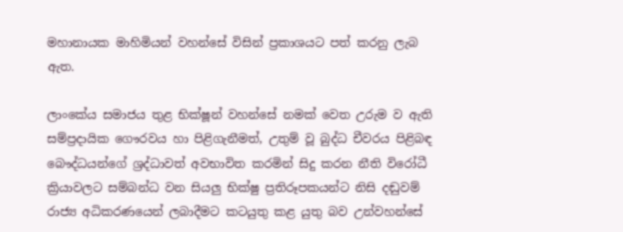මහානායක මාහිමියන් වහන්සේ විසින් ප්‍රකාශයට පත් කරනු ලැබ ඇත.

ලාංකේය සමාජය තුළ භික්ෂූන් වහන්සේ නමක් වෙත උරුම ව ඇති සම්ප්‍රදායික ගෞරවය හා පිළිගැනීමත්, උතුම් වූ බුද්ධ චීවරය පිළිබඳ බෞද්ධයන්ගේ ශ්‍රද්ධාවත් අවභාවිත කරමින් සිදු කරන නීති විරෝධී ක්‍රියාවලට සම්බන්ධ වන සියලු භික්ෂු ප්‍රතිරූපකයන්ට නිසි දඬුවම් රාජ්‍ය අධිකරණයෙන් ලබාදීමට කටයුතු කළ යුතු බව උන්වහන්සේ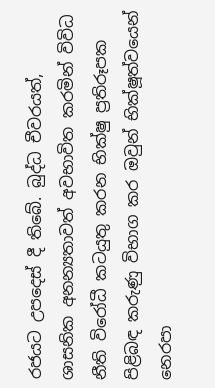රජයට උපදෙස් දී තිබේ. බුද්ධ චීවරයත්, ශාසනික අනන්‍යතාවත් අවභාවිත කරමින් විවිධ නීති විරෝධී කටයුතු කරන භික්ෂු ප්‍රතිරූපක පිළිබඳ කරුණු විභාග කර ඔවුන් භික්ෂූත්වයෙන් නෙරපා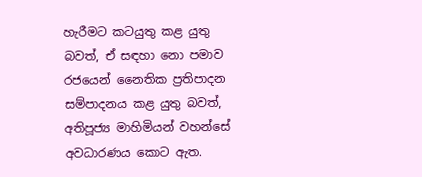හැරීමට කටයුතු කළ යුතු බවත්, ඒ සඳහා නො පමාව රජයෙන් නෛතික ප්‍රතිපාදන සම්පාදනය කළ යුතු බවත්, අතිපූජ්‍ය මාහිමියන් වහන්සේ අවධාරණය කොට ඇත.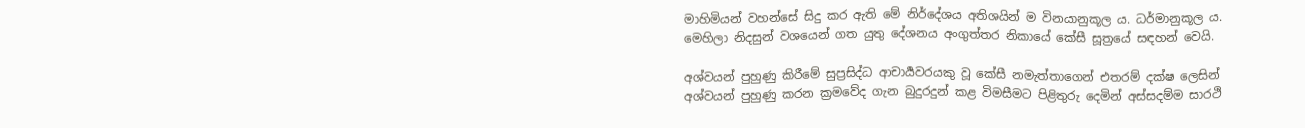මාහිමියන් වහන්සේ සිදු කර ඇති මේ නිර්දේශය අතිශයින් ම විනයානුකූල ය. ධර්මානුකූල ය. මෙහිලා නිදසුන් වශයෙන් ගත යුතු දේශනය අංගුත්තර නිකායේ කේසී සූත්‍රයේ සඳහන් වෙයි.

අශ්වයන් පුහුණු කිරීමේ සුප්‍රසිද්ධ ආචාර්‍යවරයකු වූ කේසී නමැත්තාගෙන් එතරම් දක්ෂ ලෙසින් අශ්වයන් පුහුණු කරන ක්‍රමවේද ගැන බුදුරදුන් කළ විමසීමට පිළිතුරු දෙමින් අස්සදම්ම සාරථි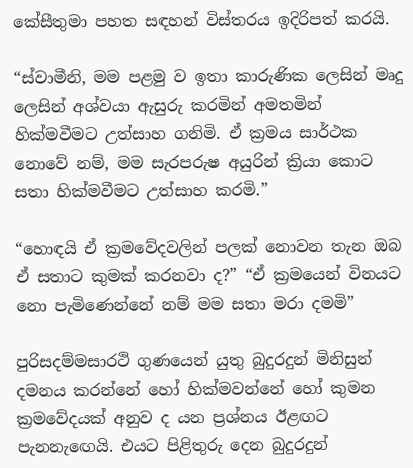කේසීතුමා පහත සඳහන් විස්තරය ඉදිරිපත් කරයි.

“ස්වාමීනි, මම පළමු ව ඉතා කාරුණික ලෙසින් මෘදු ලෙසින් අශ්වයා ඇසුරු කරමින් අමතමින් හික්මවීමට උත්සාහ ගනිමි. ඒ ක්‍රමය සාර්ථක නොවේ නම්, මම සැරපරුෂ අයුරින් ක්‍රියා කොට සතා හික්මවීමට උත්සාහ කරමි.”

“හොඳයි ඒ ක්‍රමවේදවලින් පලක් නොවන තැන ඔබ ඒ සතාට කුමක් කරනවා ද?” “ඒ ක්‍රමයෙන් විනයට නො පැමිණෙන්නේ නම් මම සතා මරා දමමි”

පුරිසදම්මසාරථි ගුණයෙන් යුතු බුදුරදුන් මිනිසුන් දමනය කරන්නේ හෝ හික්මවන්නේ හෝ කුමන ක්‍රමවේදයක් අනුව ද යන ප්‍රශ්නය ඊළඟට පැනනැඟෙයි. එයට පිළිතුරු දෙන බුදුරදුන්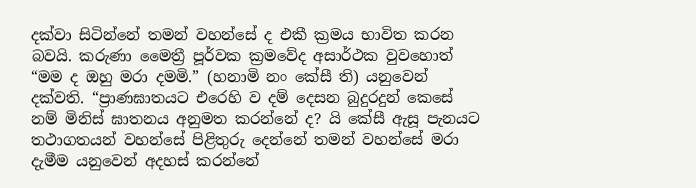දක්වා සිටින්නේ තමන් වහන්සේ ද එකී ක්‍රමය භාවිත කරන බවයි. කරුණා මෛත්‍රී පූර්වක ක්‍රමවේද අසාර්ථක වුවහොත් “මම ද ඔහු මරා දමමි.” (හනාමි නං කේසී ති) යනුවෙන් දක්වති. “ප්‍රාණඝාතයට එරෙහි ව දම් දෙසන බුදුරදුන් කෙසේ නම් මිනිස් ඝාතනය අනුමත කරන්නේ ද? යි කේසී ඇසූ පැනයට තථාගතයන් වහන්සේ පිළිතුරු දෙන්නේ තමන් වහන්සේ මරා දැමීම යනුවෙන් අදහස් කරන්නේ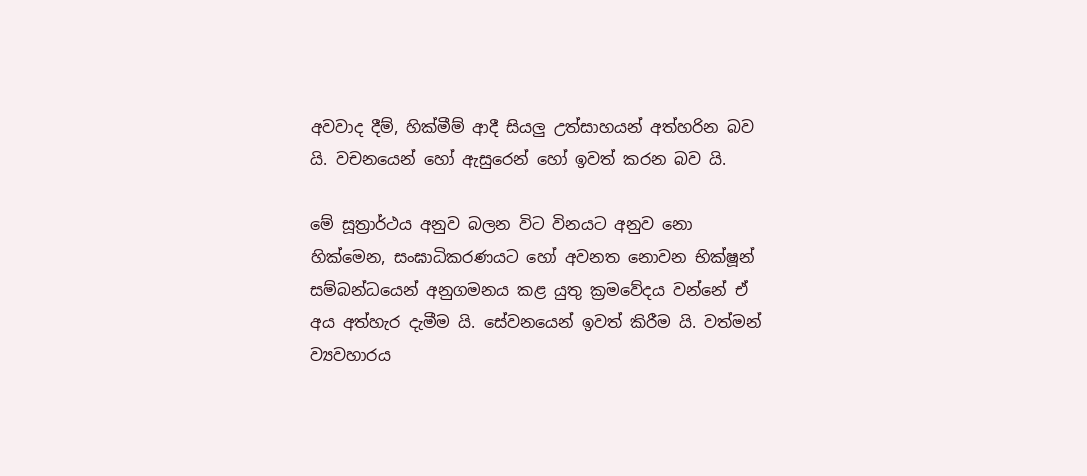අවවාද දීම්, හික්මීම් ආදී සියලු උත්සාහයන් අත්හරින බව යි. වචනයෙන් හෝ ඇසුරෙන් හෝ ඉවත් කරන බව යි.

මේ සූත්‍රාර්ථය අනුව බලන විට විනයට අනුව නො හික්මෙන, සංඝාධිකරණයට හෝ අවනත නොවන භික්ෂූන් සම්බන්ධයෙන් අනුගමනය කළ යුතු ක්‍රමවේදය වන්නේ ඒ අය අත්හැර දැමීම යි. සේවනයෙන් ඉවත් කිරීම යි. වත්මන් ව්‍යවහාරය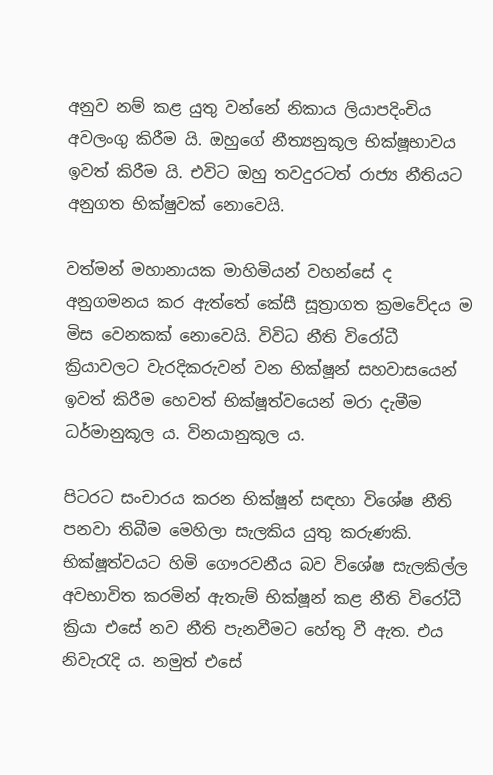අනුව නම් කළ යුතු වන්නේ නිකාය ලියාපදිංචිය අවලංගු කිරීම යි. ඔහුගේ නීත්‍යනුකූල භික්ෂූභාවය ඉවත් කිරීම යි. එවිට ඔහු තවදුරටත් රාජ්‍ය නීතියට අනුගත භික්ෂුවක් නොවෙයි.

වත්මන් මහානායක මාහිමියන් වහන්සේ ද අනුගමනය කර ඇත්තේ කේසී සූත්‍රාගත ක්‍රමවේදය ම මිස වෙනකක් නොවෙයි. විවිධ නීති විරෝධී ක්‍රියාවලට වැරදිකරුවන් වන භික්ෂූන් සහවාසයෙන් ඉවත් කිරීම හෙවත් භික්ෂූත්වයෙන් මරා දැමීම ධර්මානුකූල ය. විනයානුකූල ය.

පිටරට සංචාරය කරන භික්ෂූන් සඳහා විශේෂ නීති පනවා තිබීම මෙහිලා සැලකිය යුතු කරුණකි. භික්ෂූත්වයට හිමි ගෞරවනීය බව විශේෂ සැලකිල්ල අවභාවිත කරමින් ඇතැම් භික්ෂූන් කළ නීති විරෝධී ක්‍රියා එසේ නව නීති පැනවීමට හේතු වී ඇත. එය නිවැරැදි ය. නමුත් එසේ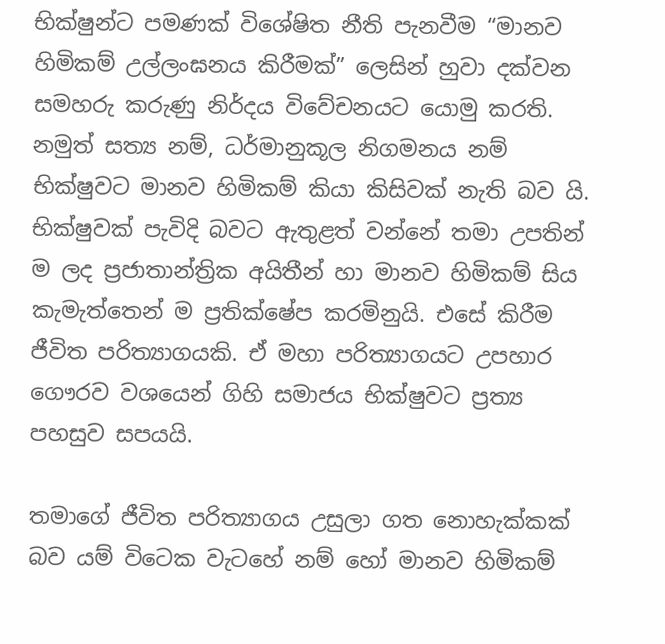භික්ෂුන්ට පමණක් විශේෂිත නීති පැනවීම “මානව හිමිකම් උල්ලංඝනය කිරීමක්” ලෙසින් හුවා දක්වන සමහරු කරුණු නිර්දය විවේචනයට යොමු කරති. නමුත් සත්‍ය නම්, ධර්මානුකූල නිගමනය නම් භික්ෂුවට මානව හිමිකම් කියා කිසිවක් නැති බව යි. භික්ෂුවක් පැවිදි බවට ඇතුළත් වන්නේ තමා උපතින් ම ලද ප්‍රජාතාන්ත්‍රික අයිතීන් හා මානව හිමිකම් සිය කැමැත්තෙන් ම ප්‍රතික්ෂේප කරමිනුයි. එසේ කිරීම ජීවිත පරිත්‍යාගයකි. ඒ මහා පරිත්‍යාගයට උපහාර ගෞරව වශයෙන් ගිහි සමාජය භික්ෂුවට ප්‍රත්‍ය පහසුව සපයයි.

තමාගේ ජීවිත පරිත්‍යාගය උසුලා ගත නොහැක්කක් බව යම් විටෙක වැටහේ නම් හෝ මානව හිමිකම්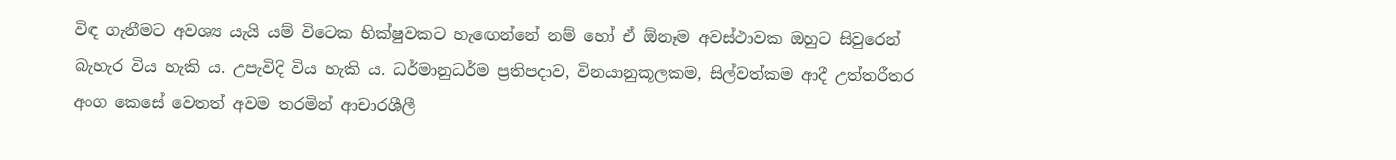විඳ ගැනීමට අවශ්‍ය යැයි යම් විටෙක භික්ෂුවකට හැඟෙන්නේ නම් හෝ ඒ ඕනෑම අවස්ථාවක ඔහුට සිවුරෙන් බැහැර විය හැකි ය. උපැවිදි විය හැකි ය. ධර්මානුධර්ම ප්‍රතිපදාව, විනයානුකූලකම, සිල්වත්කම ආදී උත්තරීතර අංග කෙසේ වෙතත් අවම තරමින් ආචාරශීලී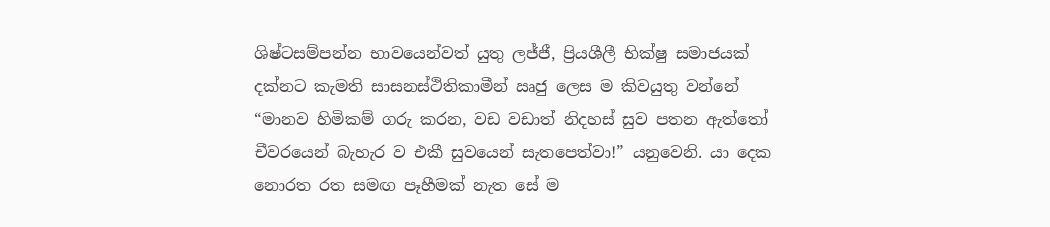ශිෂ්ටසම්පන්න භාවයෙන්වත් යුතු ලජ්ජී, ප්‍රියශීලී භික්ෂු සමාජයක් දක්නට කැමති සාසනස්ථිතිකාමීන් ඍජු ලෙස ම කිවයුතු වන්නේ “මානව හිමිකම් ගරු කරන, වඩ වඩාත් නිදහස් සුව පතන ඇත්තෝ චීවරයෙන් බැහැර ව එකී සුවයෙන් සැතපෙත්වා!” යනුවෙනි. යා දෙක නොරත රත සමඟ පෑහීමක් නැත සේ ම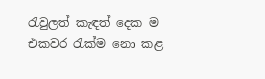රැවුලත් කැඳත් දෙක ම එකවර රැක්ම නො කළ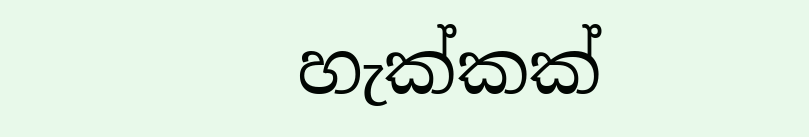හැක්කක්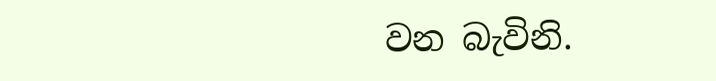වන බැවිනි.